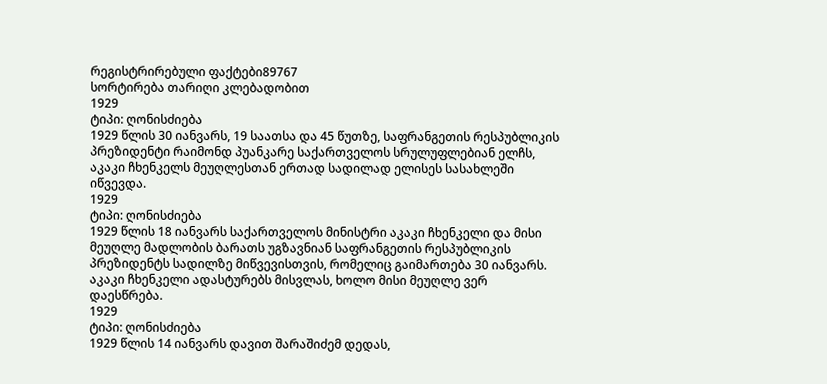რეგისტრირებული ფაქტები89767
სორტირება თარიღი კლებადობით
1929
ტიპი: ღონისძიება
1929 წლის 30 იანვარს, 19 საათსა და 45 წუთზე, საფრანგეთის რესპუბლიკის პრეზიდენტი რაიმონდ პუანკარე საქართველოს სრულუფლებიან ელჩს, აკაკი ჩხენკელს მეუღლესთან ერთად სადილად ელისეს სასახლეში იწვევდა.
1929
ტიპი: ღონისძიება
1929 წლის 18 იანვარს საქართველოს მინისტრი აკაკი ჩხენკელი და მისი მეუღლე მადლობის ბარათს უგზავნიან საფრანგეთის რესპუბლიკის პრეზიდენტს სადილზე მიწვევისთვის, რომელიც გაიმართება 30 იანვარს. აკაკი ჩხენკელი ადასტურებს მისვლას, ხოლო მისი მეუღლე ვერ დაესწრება.
1929
ტიპი: ღონისძიება
1929 წლის 14 იანვარს დავით შარაშიძემ დედას,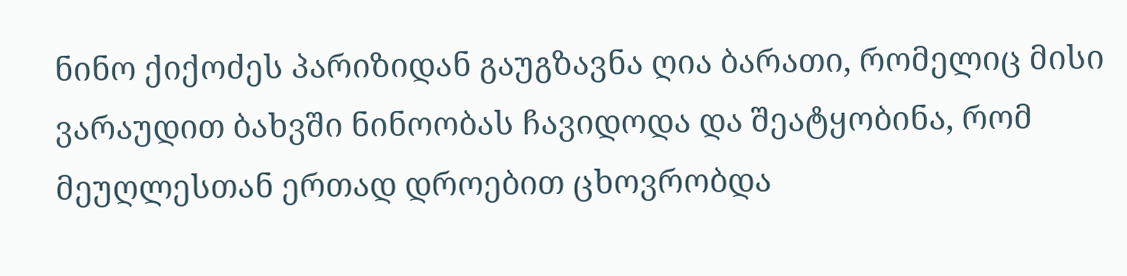ნინო ქიქოძეს პარიზიდან გაუგზავნა ღია ბარათი, რომელიც მისი ვარაუდით ბახვში ნინოობას ჩავიდოდა და შეატყობინა, რომ მეუღლესთან ერთად დროებით ცხოვრობდა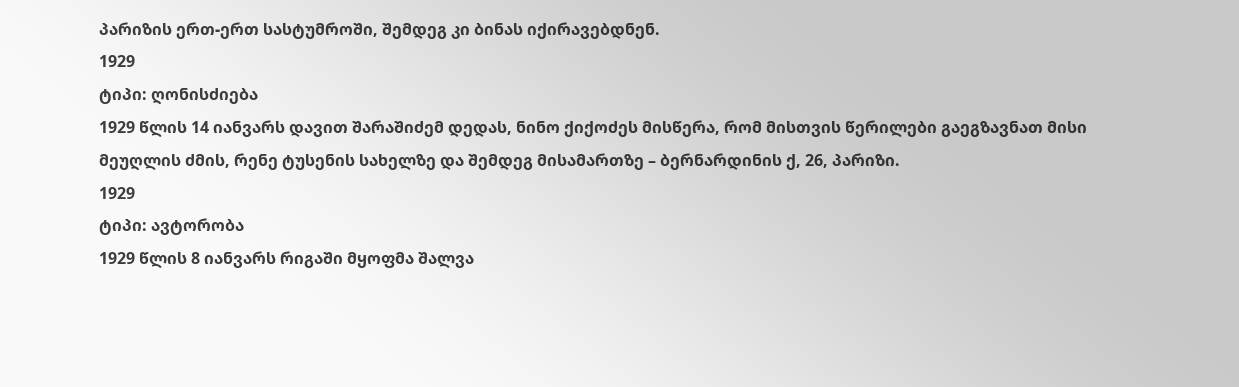პარიზის ერთ-ერთ სასტუმროში, შემდეგ კი ბინას იქირავებდნენ.
1929
ტიპი: ღონისძიება
1929 წლის 14 იანვარს დავით შარაშიძემ დედას, ნინო ქიქოძეს მისწერა, რომ მისთვის წერილები გაეგზავნათ მისი მეუღლის ძმის, რენე ტუსენის სახელზე და შემდეგ მისამართზე – ბერნარდინის ქ, 26, პარიზი.
1929
ტიპი: ავტორობა
1929 წლის 8 იანვარს რიგაში მყოფმა შალვა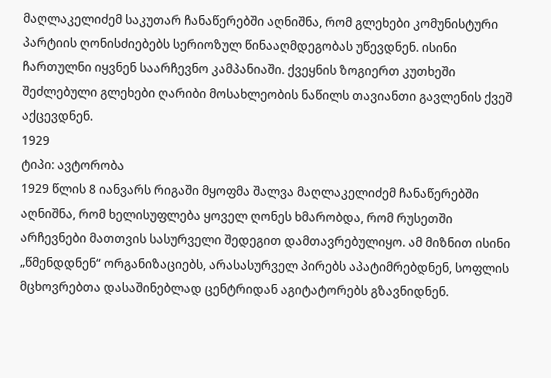მაღლაკელიძემ საკუთარ ჩანაწერებში აღნიშნა, რომ გლეხები კომუნისტური პარტიის ღონისძიებებს სერიოზულ წინააღმდეგობას უწევდნენ. ისინი ჩართულნი იყვნენ საარჩევნო კამპანიაში. ქვეყნის ზოგიერთ კუთხეში შეძლებული გლეხები ღარიბი მოსახლეობის ნაწილს თავიანთი გავლენის ქვეშ აქცევდნენ.
1929
ტიპი: ავტორობა
1929 წლის 8 იანვარს რიგაში მყოფმა შალვა მაღლაკელიძემ ჩანაწერებში აღნიშნა, რომ ხელისუფლება ყოველ ღონეს ხმარობდა, რომ რუსეთში არჩევნები მათთვის სასურველი შედეგით დამთავრებულიყო. ამ მიზნით ისინი „წმენდდნენ“ ორგანიზაციებს, არასასურველ პირებს აპატიმრებდნენ, სოფლის მცხოვრებთა დასაშინებლად ცენტრიდან აგიტატორებს გზავნიდნენ.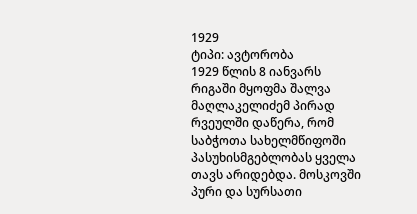1929
ტიპი: ავტორობა
1929 წლის 8 იანვარს რიგაში მყოფმა შალვა მაღლაკელიძემ პირად რვეულში დაწერა, რომ საბჭოთა სახელმწიფოში პასუხისმგებლობას ყველა თავს არიდებდა. მოსკოვში პური და სურსათი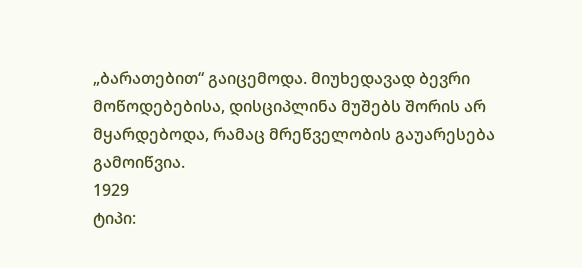„ბარათებით“ გაიცემოდა. მიუხედავად ბევრი მოწოდებებისა, დისციპლინა მუშებს შორის არ მყარდებოდა, რამაც მრეწველობის გაუარესება გამოიწვია.
1929
ტიპი: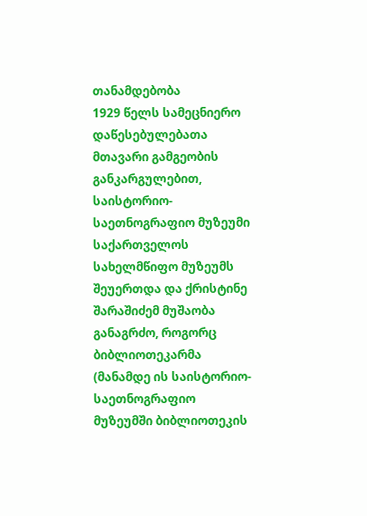თანამდებობა
1929 წელს სამეცნიერო დაწესებულებათა მთავარი გამგეობის განკარგულებით, საისტორიო-საეთნოგრაფიო მუზეუმი საქართველოს სახელმწიფო მუზეუმს შეუერთდა და ქრისტინე შარაშიძემ მუშაობა განაგრძო, როგორც ბიბლიოთეკარმა (მანამდე ის საისტორიო-საეთნოგრაფიო მუზეუმში ბიბლიოთეკის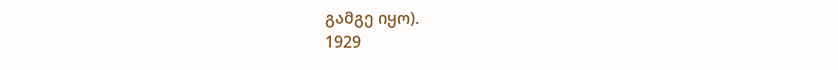გამგე იყო).
1929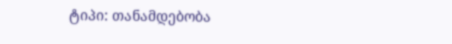ტიპი: თანამდებობა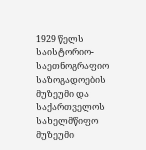1929 წელს საისტორიო-საეთნოგრაფიო საზოგადოების მუზეუმი და საქართველოს სახელმწიფო მუზეუმი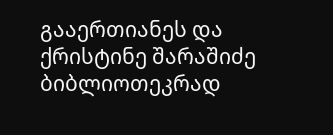გააერთიანეს და ქრისტინე შარაშიძე ბიბლიოთეკრად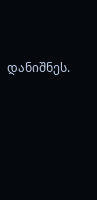დანიშნეს.